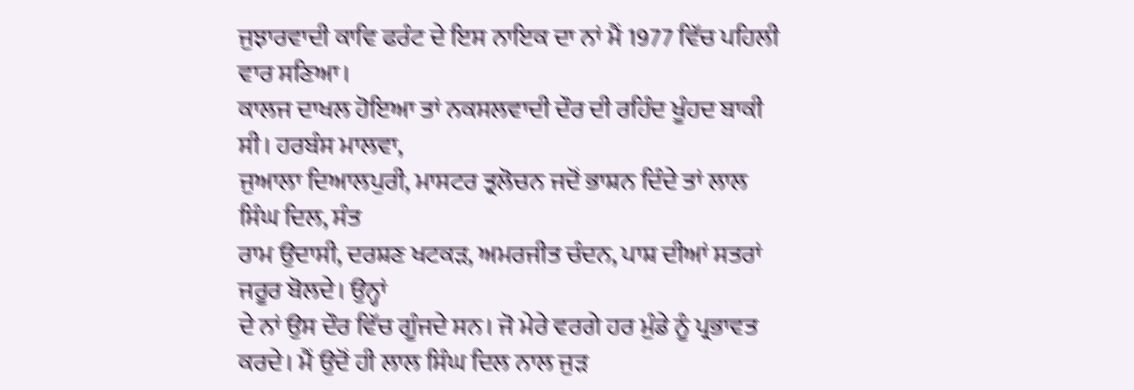ਜੁਝਾਰਵਾਦੀ ਕਾਵਿ ਫਰੰਟ ਦੇ ਇਸ ਨਾਇਕ ਦਾ ਨਾਂ ਮੈਂ 1977 ਵਿੱਚ ਪਹਿਲੀ ਵਾਰ ਸਣਿਆ।
ਕਾਲਜ ਦਾਖਲ ਹੋਇਆ ਤਾਂ ਨਕਸਲਵਾਦੀ ਦੌਰ ਦੀ ਰਹਿੰਦ ਖੂੰਹਦ ਬਾਕੀ ਸੀ। ਹਰਬੰਸ ਮਾਲਵਾ,
ਜੁਆਲਾ ਦਿਆਲਪੁਰੀ, ਮਾਸਟਰ ਤ੍ਰਲੋਚਨ ਜਦੋਂ ਭਾਸ਼ਨ ਦਿੰਦੇ ਤਾਂ ਲਾਲ ਸਿੰਘ ਦਿਲ, ਸੰਤ
ਰਾਮ ਉਦਾਸੀ, ਦਰਸ਼ਣ ਖਟਕੜ, ਅਮਰਜੀਤ ਚੰਦਨ, ਪਾਸ਼ ਦੀਆਂ ਸਤਰਾਂ ਜਰੂਰ ਬੋਲਦੇ। ਉਨ੍ਹਾਂ
ਦੇ ਨਾਂ ਉਸ ਦੌਰ ਵਿੱਚ ਗੂੰਜਦੇ ਸਨ। ਜੋ ਮੇਰੇ ਵਰਗੇ ਹਰ ਮੁੰਡੇ ਨੂੰ ਪ੍ਰਭਾਵਤ
ਕਰਦੇ। ਮੈਂ ਉਦੋਂ ਹੀ ਲਾਲ ਸਿੰਘ ਦਿਲ ਨਾਲ ਜੁੜ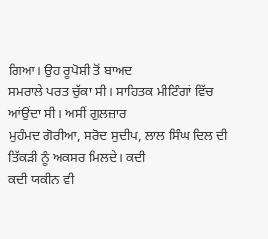ਗਿਆ। ਉਹ ਰੂਪੋਸ਼ੀ ਤੋਂ ਬਾਅਦ
ਸਮਰਾਲੇ ਪਰਤ ਚੁੱਕਾ ਸੀ। ਸਾਹਿਤਕ ਮੀਟਿੰਗਾਂ ਵਿੱਚ ਆਂਉਂਦਾ ਸੀ। ਅਸੀਂ ਗੁਲਜ਼ਾਰ
ਮੁਹੰਮਦ ਗੋਰੀਆ, ਸਰੋਦ ਸੁਦੀਪ, ਲਾਲ ਸਿੰਘ ਦਿਲ ਦੀ ਤਿੱਕੜੀ ਨੂੰ ਅਕਸਰ ਮਿਲਦੇ। ਕਦੀ
ਕਦੀ ਯਕੀਨ ਵੀ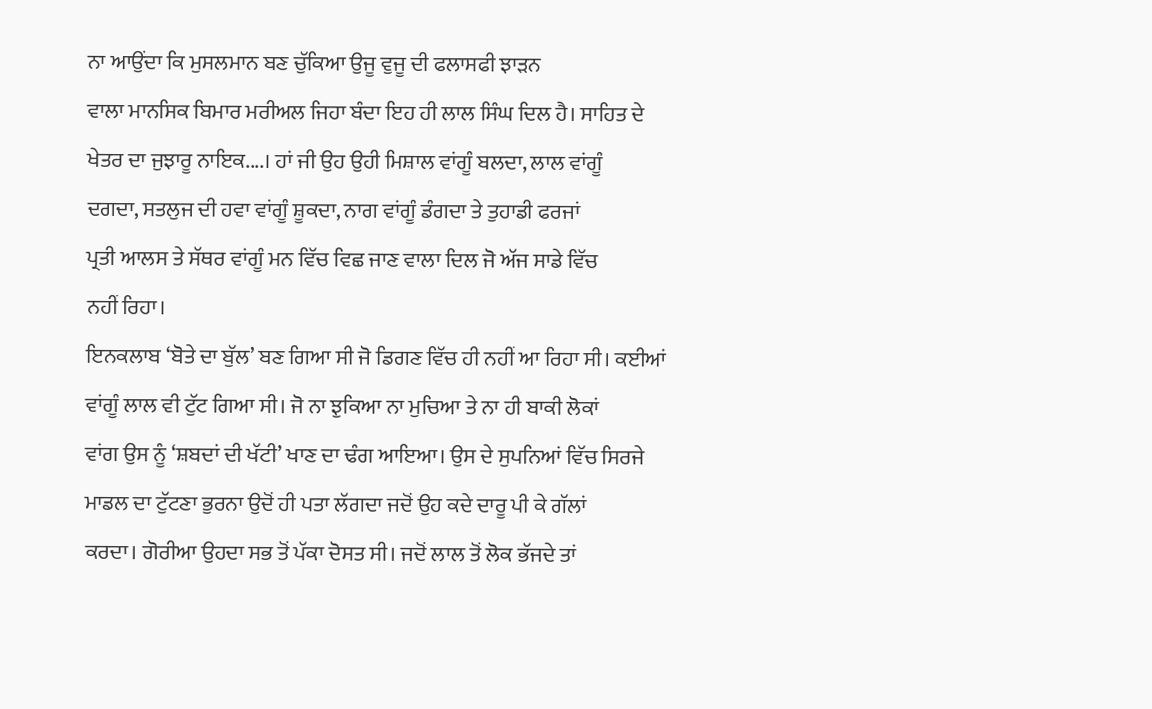ਨਾ ਆਉਂਦਾ ਕਿ ਮੁਸਲਮਾਨ ਬਣ ਚੁੱਕਿਆ ਉਜੂ ਵੁਜੂ ਦੀ ਫਲਾਸਫੀ ਝਾੜਨ
ਵਾਲਾ ਮਾਨਸਿਕ ਬਿਮਾਰ ਮਰੀਅਲ ਜਿਹਾ ਬੰਦਾ ਇਹ ਹੀ ਲਾਲ ਸਿੰਘ ਦਿਲ ਹੈ। ਸਾਹਿਤ ਦੇ
ਖੇਤਰ ਦਾ ਜੁਝਾਰੂ ਨਾਇਕ....। ਹਾਂ ਜੀ ਉਹ ਉਹੀ ਮਿਸ਼ਾਲ ਵਾਂਗੂੰ ਬਲਦਾ, ਲਾਲ ਵਾਂਗੂੰ
ਦਗਦਾ, ਸਤਲੁਜ ਦੀ ਹਵਾ ਵਾਂਗੂੰ ਸ਼ੂਕਦਾ, ਨਾਗ ਵਾਂਗੂੰ ਡੰਗਦਾ ਤੇ ਤੁਹਾਡੀ ਫਰਜਾਂ
ਪ੍ਰਤੀ ਆਲਸ ਤੇ ਸੱਥਰ ਵਾਂਗੂੰ ਮਨ ਵਿੱਚ ਵਿਛ ਜਾਣ ਵਾਲਾ ਦਿਲ ਜੋ ਅੱਜ ਸਾਡੇ ਵਿੱਚ
ਨਹੀਂ ਰਿਹਾ।
ਇਨਕਲਾਬ ‘ਬੋਤੇ ਦਾ ਬੁੱਲ’ ਬਣ ਗਿਆ ਸੀ ਜੋ ਡਿਗਣ ਵਿੱਚ ਹੀ ਨਹੀਂ ਆ ਰਿਹਾ ਸੀ। ਕਈਆਂ
ਵਾਂਗੂੰ ਲਾਲ ਵੀ ਟੁੱਟ ਗਿਆ ਸੀ। ਜੋ ਨਾ ਝੁਕਿਆ ਨਾ ਮੁਚਿਆ ਤੇ ਨਾ ਹੀ ਬਾਕੀ ਲੋਕਾਂ
ਵਾਂਗ ਉਸ ਨੂੰ ‘ਸ਼ਬਦਾਂ ਦੀ ਖੱਟੀ’ ਖਾਣ ਦਾ ਢੰਗ ਆਇਆ। ਉਸ ਦੇ ਸੁਪਨਿਆਂ ਵਿੱਚ ਸਿਰਜੇ
ਮਾਡਲ ਦਾ ਟੁੱਟਣਾ ਭੁਰਨਾ ਉਦੋਂ ਹੀ ਪਤਾ ਲੱਗਦਾ ਜਦੋਂ ਉਹ ਕਦੇ ਦਾਰੂ ਪੀ ਕੇ ਗੱਲਾਂ
ਕਰਦਾ। ਗੋਰੀਆ ਉਹਦਾ ਸਭ ਤੋਂ ਪੱਕਾ ਦੋਸਤ ਸੀ। ਜਦੋਂ ਲਾਲ ਤੋਂ ਲੋਕ ਭੱਜਦੇ ਤਾਂ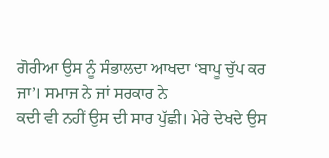ਗੋਰੀਆ ਉਸ ਨੂੰ ਸੰਭਾਲਦਾ ਆਖਦਾ ‘ਬਾਪੂ ਚੁੱਪ ਕਰ ਜਾ’। ਸਮਾਜ ਨੇ ਜਾਂ ਸਰਕਾਰ ਨੇ
ਕਦੀ ਵੀ ਨਹੀਂ ਉਸ ਦੀ ਸਾਰ ਪੁੱਛੀ। ਮੇਰੇ ਦੇਖਦੇ ਉਸ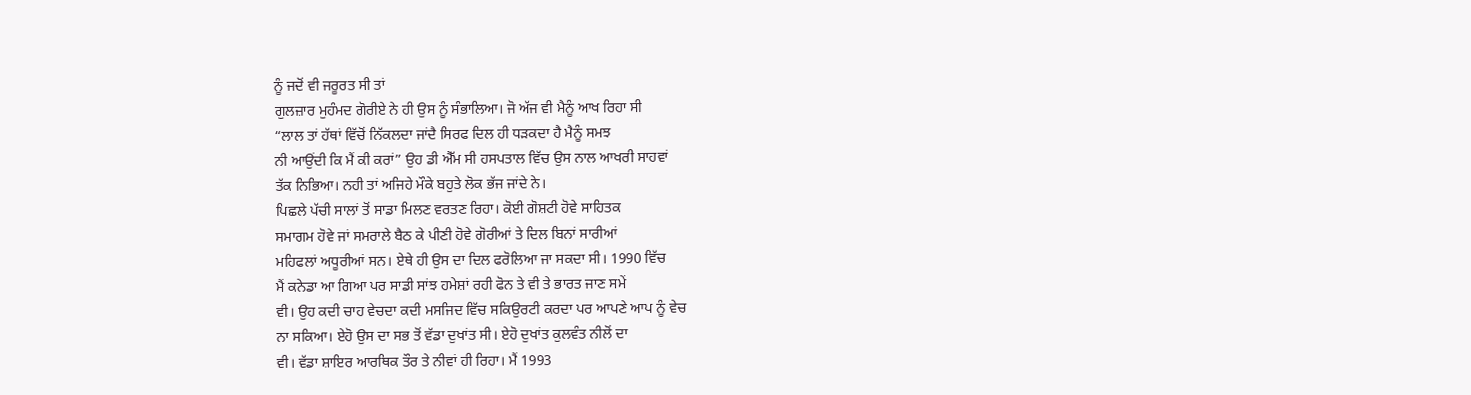ਨੂੰ ਜਦੋਂ ਵੀ ਜਰੂਰਤ ਸੀ ਤਾਂ
ਗੁਲਜ਼ਾਰ ਮੁਹੰਮਦ ਗੋਰੀਏ ਨੇ ਹੀ ਉਸ ਨੂੰ ਸੰਭਾਲਿਆ। ਜੋ ਅੱਜ ਵੀ ਮੈਨੂੰ ਆਖ ਰਿਹਾ ਸੀ
“ਲਾਲ ਤਾਂ ਹੱਥਾਂ ਵਿੱਚੋਂ ਨਿੱਕਲਦਾ ਜਾਂਦੈ ਸਿਰਫ ਦਿਲ ਹੀ ਧੜਕਦਾ ਹੈ ਮੈਨੂੰ ਸਮਝ
ਨੀ ਆਉਂਦੀ ਕਿ ਮੈਂ ਕੀ ਕਰਾਂ” ਉਹ ਡੀ ਐੱਮ ਸੀ ਹਸਪਤਾਲ ਵਿੱਚ ਉਸ ਨਾਲ ਆਖਰੀ ਸਾਹਵਾਂ
ਤੱਕ ਨਿਭਿਆ। ਨਹੀ ਤਾਂ ਅਜਿਹੇ ਮੌਕੇ ਬਹੁਤੇ ਲੋਕ ਭੱਜ ਜਾਂਦੇ ਨੇ।
ਪਿਛਲੇ ਪੱਚੀ ਸਾਲਾਂ ਤੋਂ ਸਾਡਾ ਮਿਲਣ ਵਰਤਣ ਰਿਹਾ। ਕੋਈ ਗੋਸ਼ਟੀ ਹੋਵੇ ਸਾਹਿਤਕ
ਸਮਾਗਮ ਹੋਵੇ ਜਾਂ ਸਮਰਾਲੇ ਬੈਠ ਕੇ ਪੀਣੀ ਹੋਵੇ ਗੋਰੀਆਂ ਤੇ ਦਿਲ ਬਿਨਾਂ ਸਾਰੀਆਂ
ਮਹਿਫਲਾਂ ਅਧੂਰੀਆਂ ਸਨ। ਏਥੇ ਹੀ ਉਸ ਦਾ ਦਿਲ ਫਰੋਲਿਆ ਜਾ ਸਕਦਾ ਸੀ। 1990 ਵਿੱਚ
ਮੈਂ ਕਨੇਡਾ ਆ ਗਿਆ ਪਰ ਸਾਡੀ ਸਾਂਝ ਹਮੇਸ਼ਾਂ ਰਹੀ ਫੋਨ ਤੇ ਵੀ ਤੇ ਭਾਰਤ ਜਾਣ ਸਮੇਂ
ਵੀ। ਉਹ ਕਦੀ ਚਾਹ ਵੇਚਦਾ ਕਦੀ ਮਸਜਿਦ ਵਿੱਚ ਸਕਿਉਰਟੀ ਕਰਦਾ ਪਰ ਆਪਣੇ ਆਪ ਨੂੰ ਵੇਚ
ਨਾ ਸਕਿਆ। ਏਹੋ ਉਸ ਦਾ ਸਭ ਤੋਂ ਵੱਡਾ ਦੁਖਾਂਤ ਸੀ। ਏਹੋ ਦੁਖਾਂਤ ਕੁਲਵੰਤ ਨੀਲੋਂ ਦਾ
ਵੀ। ਵੱਡਾ ਸ਼ਾਇਰ ਆਰਥਿਕ ਤੌਰ ਤੇ ਨੀਵਾਂ ਹੀ ਰਿਹਾ। ਮੈਂ 1993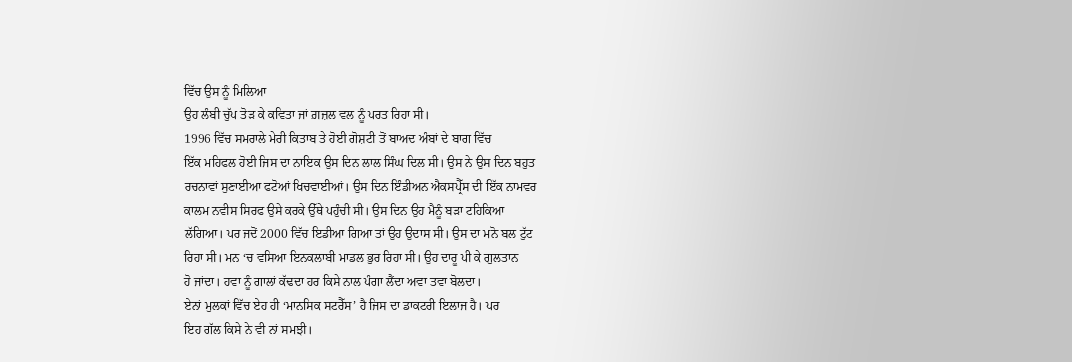ਵਿੱਚ ਉਸ ਨੂੰ ਮਿਲਿਆ
ਉਹ ਲੰਬੀ ਚੁੱਪ ਤੋੜ ਕੇ ਕਵਿਤਾ ਜਾਂ ਗ਼ਜ਼ਲ ਵਲ ਨੂੰ ਪਰਤ ਰਿਹਾ ਸੀ।
1996 ਵਿੱਚ ਸਮਰਾਲੇ ਮੇਰੀ ਕਿਤਾਬ ਤੇ ਹੋਈ ਗੋਸ਼ਟੀ ਤੋਂ ਬਾਅਦ ਅੰਬਾਂ ਦੇ ਬਾਗ ਵਿੱਚ
ਇੱਕ ਮਹਿਫਲ ਹੋਈ ਜਿਸ ਦਾ ਨਾਇਕ ਉਸ ਦਿਨ ਲਾਲ ਸਿੰਘ ਦਿਲ ਸੀ। ਉਸ ਨੇ ਉਸ ਦਿਨ ਬਹੁਤ
ਰਚਨਾਵਾਂ ਸੁਣਾਈਆ ਫਟੋਆਂ ਖਿਚਵਾਈਆਂ। ਉਸ ਦਿਨ ਇੰਡੀਅਨ ਐਕਸਪ੍ਰੈੱਸ ਦੀ ਇੱਕ ਨਾਮਵਰ
ਕਾਲਮ ਨਵੀਸ ਸਿਰਫ ਉਸੇ ਕਰਕੇ ਉੱਥੇ ਪਹੁੰਚੀ ਸੀ। ਉਸ ਦਿਨ ਉਹ ਮੈਨੂੰ ਬੜਾ ਟਹਿਕਿਆ
ਲੱਗਿਆ। ਪਰ ਜਦੋਂ 2000 ਵਿੱਚ ਇਡੀਆ ਗਿਆ ਤਾਂ ਉਹ ਉਦਾਸ ਸੀ। ਉਸ ਦਾ ਮਨੋ ਬਲ ਟੁੱਟ
ਰਿਹਾ ਸੀ। ਮਨ ‘ਚ ਵਸਿਆ ਇਨਕਲਾਬੀ ਮਾਡਲ ਭੁਰ ਰਿਹਾ ਸੀ। ਉਹ ਦਾਰੂ ਪੀ ਕੇ ਗੁਲਤਾਨ
ਹੋ ਜਾਂਦਾ। ਹਵਾ ਨੂੰ ਗਾਲਾਂ ਕੱਢਦਾ ਹਰ ਕਿਸੇ ਨਾਲ ਪੰਗਾ ਲੈਂਦਾ ਅਵਾ ਤਵਾ ਬੋਲਦਾ।
ਏਨਾਂ ਮੁਲਕਾਂ ਵਿੱਚ ਏਹ ਹੀ ‘ਮਾਨਸਿਕ ਸਟਰੈੱਸ’ ਹੈ ਜਿਸ ਦਾ ਡਾਕਟਰੀ ਇਲਾਜ ਹੈ। ਪਰ
ਇਹ ਗੱਲ ਕਿਸੇ ਨੇ ਵੀ ਨਾਂ ਸਮਝੀ।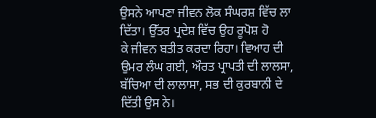ਉਸਨੇ ਆਪਣਾ ਜੀਵਨ ਲੋਕ ਸੰਘਰਸ਼ ਵਿੱਚ ਲਾ ਦਿੱਤਾ। ਉੱਤਰ ਪ੍ਰਦੇਸ਼ ਵਿੱਚ ਉਹ ਰੂਪੋਸ਼ ਹੋ
ਕੇ ਜੀਵਨ ਬਤੀਤ ਕਰਦਾ ਰਿਹਾ। ਵਿਆਹ ਦੀ ਉਮਰ ਲੰਘ ਗਈ, ਔਰਤ ਪ੍ਰਾਪਤੀ ਦੀ ਲਾਲਸਾ,
ਬੱਚਿਆ ਦੀ ਲਾਲਾਸਾ, ਸਭ ਦੀ ਕੁਰਬਾਨੀ ਦੇ ਦਿੱਤੀ ਉਸ ਨੇ।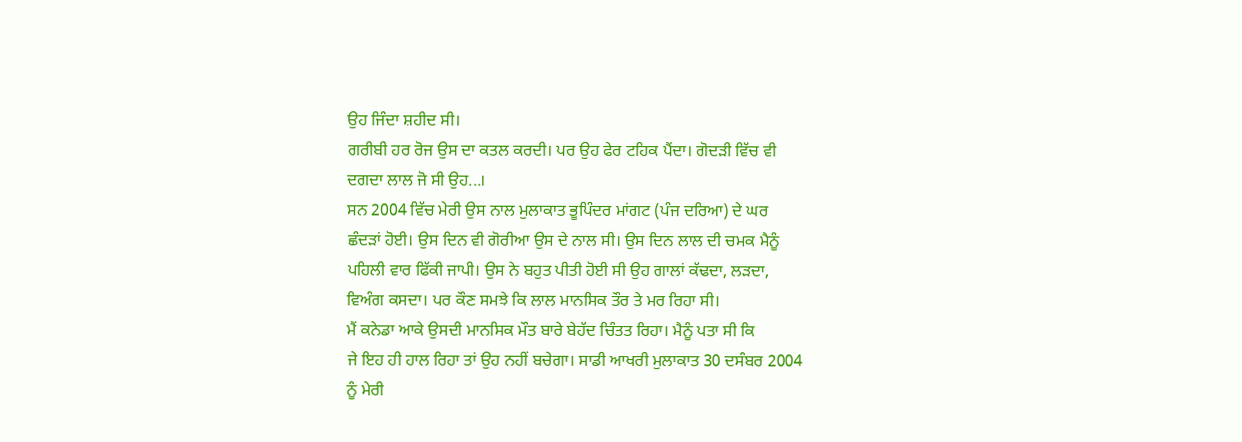ਉਹ ਜਿੰਦਾ ਸ਼ਹੀਦ ਸੀ।
ਗਰੀਬੀ ਹਰ ਰੋਜ ਉਸ ਦਾ ਕਤਲ ਕਰਦੀ। ਪਰ ਉਹ ਫੇਰ ਟਹਿਕ ਪੈਂਦਾ। ਗੋਦੜੀ ਵਿੱਚ ਵੀ
ਦਗਦਾ ਲਾਲ ਜੋ ਸੀ ਉਹ...।
ਸਨ 2004 ਵਿੱਚ ਮੇਰੀ ਉਸ ਨਾਲ ਮੁਲਾਕਾਤ ਭੂਪਿੰਦਰ ਮਾਂਗਟ (ਪੰਜ ਦਰਿਆ) ਦੇ ਘਰ
ਛੰਦੜਾਂ ਹੋਈ। ਉਸ ਦਿਨ ਵੀ ਗੋਰੀਆ ਉਸ ਦੇ ਨਾਲ ਸੀ। ਉਸ ਦਿਨ ਲਾਲ ਦੀ ਚਮਕ ਮੈਨੂੰ
ਪਹਿਲੀ ਵਾਰ ਫਿੱਕੀ ਜਾਪੀ। ਉਸ ਨੇ ਬਹੁਤ ਪੀਤੀ ਹੋਈ ਸੀ ਉਹ ਗਾਲਾਂ ਕੱਢਦਾ, ਲੜਦਾ,
ਵਿਅੰਗ ਕਸਦਾ। ਪਰ ਕੌਣ ਸਮਝੇ ਕਿ ਲਾਲ ਮਾਨਸਿਕ ਤੌਰ ਤੇ ਮਰ ਰਿਹਾ ਸੀ।
ਮੈਂ ਕਨੇਡਾ ਆਕੇ ਉਸਦੀ ਮਾਨਸਿਕ ਮੌਤ ਬਾਰੇ ਬੇਹੱਦ ਚਿੰਤਤ ਰਿਹਾ। ਮੈਨੂੰ ਪਤਾ ਸੀ ਕਿ
ਜੇ ਇਹ ਹੀ ਹਾਲ ਰਿਹਾ ਤਾਂ ਉਹ ਨਹੀਂ ਬਚੇਗਾ। ਸਾਡੀ ਆਖਰੀ ਮੁਲਾਕਾਤ 30 ਦਸੰਬਰ 2004
ਨੂੰ ਮੇਰੀ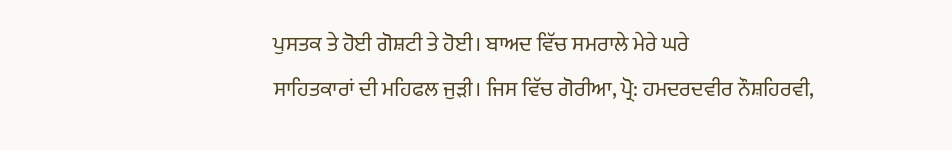ਪੁਸਤਕ ਤੇ ਹੋਈ ਗੋਸ਼ਟੀ ਤੇ ਹੋਈ। ਬਾਅਦ ਵਿੱਚ ਸਮਰਾਲੇ ਮੇਰੇ ਘਰੇ
ਸਾਹਿਤਕਾਰਾਂ ਦੀ ਮਹਿਫਲ ਜੁੜੀ। ਜਿਸ ਵਿੱਚ ਗੋਰੀਆ, ਪ੍ਰੋ: ਹਮਦਰਦਵੀਰ ਨੌਸ਼ਹਿਰਵੀ,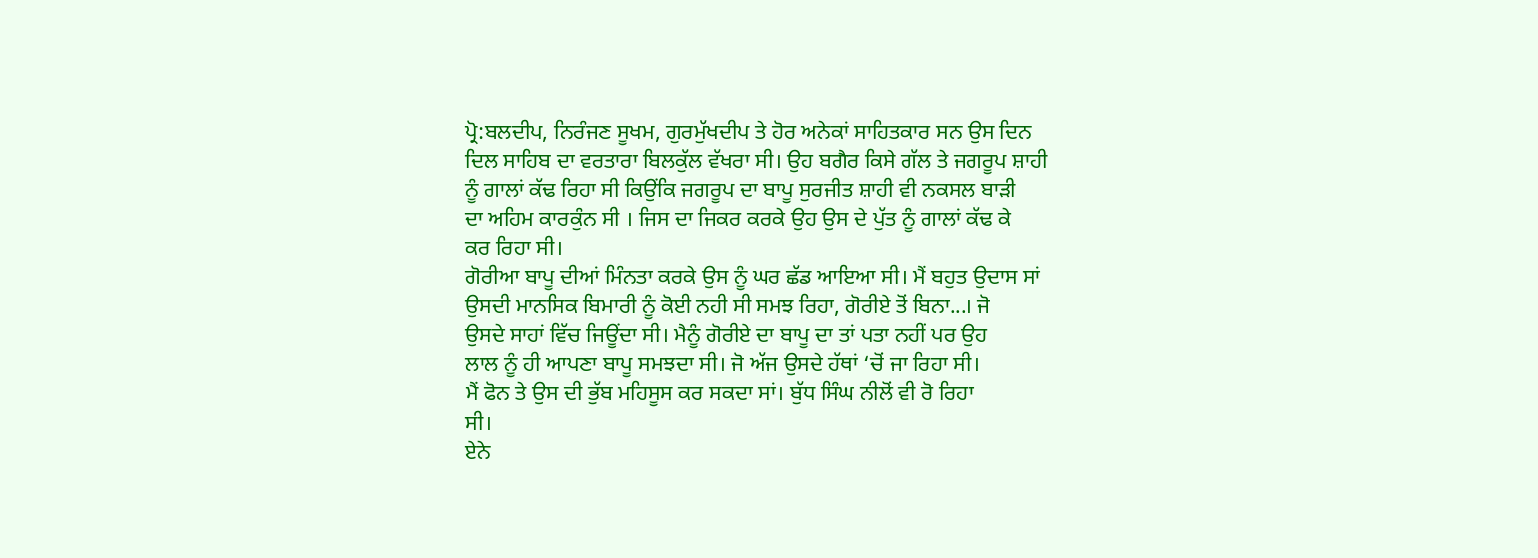ਪ੍ਰੋ:ਬਲਦੀਪ, ਨਿਰੰਜਣ ਸੂਖਮ, ਗੁਰਮੁੱਖਦੀਪ ਤੇ ਹੋਰ ਅਨੇਕਾਂ ਸਾਹਿਤਕਾਰ ਸਨ ਉਸ ਦਿਨ
ਦਿਲ ਸਾਹਿਬ ਦਾ ਵਰਤਾਰਾ ਬਿਲਕੁੱਲ ਵੱਖਰਾ ਸੀ। ਉਹ ਬਗੈਰ ਕਿਸੇ ਗੱਲ ਤੇ ਜਗਰੂਪ ਸ਼ਾਹੀ
ਨੂੰ ਗਾਲਾਂ ਕੱਢ ਰਿਹਾ ਸੀ ਕਿਉਂਕਿ ਜਗਰੂਪ ਦਾ ਬਾਪੂ ਸੁਰਜੀਤ ਸ਼ਾਹੀ ਵੀ ਨਕਸਲ ਬਾੜੀ
ਦਾ ਅਹਿਮ ਕਾਰਕੁੰਨ ਸੀ । ਜਿਸ ਦਾ ਜਿਕਰ ਕਰਕੇ ਉਹ ਉਸ ਦੇ ਪੁੱਤ ਨੂੰ ਗਾਲਾਂ ਕੱਢ ਕੇ
ਕਰ ਰਿਹਾ ਸੀ।
ਗੋਰੀਆ ਬਾਪੂ ਦੀਆਂ ਮਿੰਨਤਾ ਕਰਕੇ ਉਸ ਨੂੰ ਘਰ ਛੱਡ ਆਇਆ ਸੀ। ਮੈਂ ਬਹੁਤ ਉਦਾਸ ਸਾਂ
ਉਸਦੀ ਮਾਨਸਿਕ ਬਿਮਾਰੀ ਨੂੰ ਕੋਈ ਨਹੀ ਸੀ ਸਮਝ ਰਿਹਾ, ਗੋਰੀਏ ਤੋਂ ਬਿਨਾ...। ਜੋ
ਉਸਦੇ ਸਾਹਾਂ ਵਿੱਚ ਜਿਊਂਦਾ ਸੀ। ਮੈਨੂੰ ਗੋਰੀਏ ਦਾ ਬਾਪੂ ਦਾ ਤਾਂ ਪਤਾ ਨਹੀਂ ਪਰ ਉਹ
ਲਾਲ ਨੂੰ ਹੀ ਆਪਣਾ ਬਾਪੂ ਸਮਝਦਾ ਸੀ। ਜੋ ਅੱਜ ਉਸਦੇ ਹੱਥਾਂ ‘ਚੋਂ ਜਾ ਰਿਹਾ ਸੀ।
ਮੈਂ ਫੋਨ ਤੇ ਉਸ ਦੀ ਭੁੱਬ ਮਹਿਸੂਸ ਕਰ ਸਕਦਾ ਸਾਂ। ਬੁੱਧ ਸਿੰਘ ਨੀਲੋਂ ਵੀ ਰੋ ਰਿਹਾ
ਸੀ।
ਏਨੇ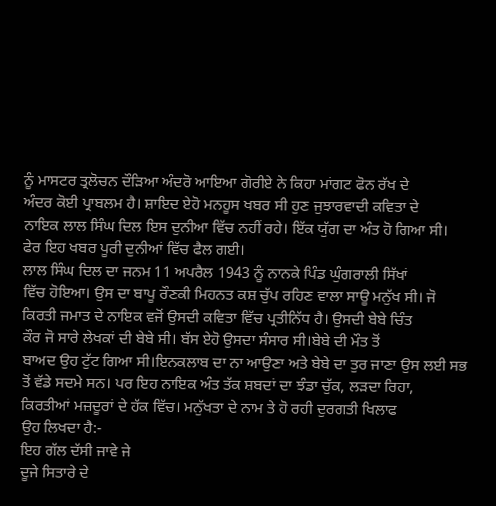ਨੂੰ ਮਾਸਟਰ ਤ੍ਰਲੋਚਨ ਦੌੜਿਆ ਅੰਦਰੋ ਆਇਆ ਗੋਰੀਏ ਨੇ ਕਿਹਾ ਮਾਂਗਟ ਫੋਨ ਰੱਖ ਦੇ
ਅੰਦਰ ਕੋਈ ਪ੍ਰਾਬਲਮ ਹੈ। ਸ਼ਾਇਦ ਏਹੋ ਮਨਹੂਸ ਖਬਰ ਸੀ ਹੁਣ ਜੁਝਾਰਵਾਦੀ ਕਵਿਤਾ ਦੇ
ਨਾਇਕ ਲਾਲ ਸਿੰਘ ਦਿਲ ਇਸ ਦੁਨੀਆ ਵਿੱਚ ਨਹੀਂ ਰਹੇ। ਇੱਕ ਯੁੱਗ ਦਾ ਅੰਤ ਹੋ ਗਿਆ ਸੀ।
ਫੇਰ ਇਹ ਖਬਰ ਪੂਰੀ ਦੁਨੀਆਂ ਵਿੱਚ ਫੈਲ ਗਈ।
ਲਾਲ ਸਿੰਘ ਦਿਲ ਦਾ ਜਨਮ 11 ਅਪਰੈਲ 1943 ਨੂੰ ਨਾਨਕੇ ਪਿੰਡ ਘੁੰਗਰਾਲੀ ਸਿੱਖਾਂ
ਵਿੱਚ ਹੋਇਆ। ਉਸ ਦਾ ਬਾਪੂ ਰੌਣਕੀ ਮਿਹਨਤ ਕਸ਼ ਚੁੱਪ ਰਹਿਣ ਵਾਲਾ ਸਾਊ ਮਨੁੱਖ ਸੀ। ਜੋ
ਕਿਰਤੀ ਜਮਾਤ ਦੇ ਨਾਇਕ ਵਜੋਂ ਉਸਦੀ ਕਵਿਤਾ ਵਿੱਚ ਪ੍ਰਤੀਨਿੱਧ ਹੈ। ਉਸਦੀ ਬੇਬੇ ਚਿੰਤ
ਕੌਰ ਜੋ ਸਾਰੇ ਲੇਖਕਾਂ ਦੀ ਬੇਬੇ ਸੀ। ਬੱਸ ਏਹੋ ਉਸਦਾ ਸੰਸਾਰ ਸੀ।ਬੇਬੇ ਦੀ ਮੌਤ ਤੋਂ
ਬਾਅਦ ਉਹ ਟੁੱਟ ਗਿਆ ਸੀ।ਇਨਕਲਾਬ ਦਾ ਨਾ ਆਉਣਾ ਅਤੇ ਬੇਬੇ ਦਾ ਤੁਰ ਜਾਣਾ ਉਸ ਲਈ ਸਭ
ਤੋਂ ਵੱਡੇ ਸਦਮੇ ਸਨ। ਪਰ ਇਹ ਨਾਇਕ ਅੰਤ ਤੱਕ ਸ਼ਬਦਾਂ ਦਾ ਝੰਡਾ ਚੁੱਕ, ਲੜਦਾ ਰਿਹਾ,
ਕਿਰਤੀਆਂ ਮਜ਼ਦੂਰਾਂ ਦੇ ਹੱਕ ਵਿੱਚ। ਮਨੁੱਖਤਾ ਦੇ ਨਾਮ ਤੇ ਹੋ ਰਹੀ ਦੁਰਗਤੀ ਖਿਲਾਫ
ਉਹ ਲਿਖਦਾ ਹੈ:-
ਇਹ ਗੱਲ ਦੱਸੀ ਜਾਵੇ ਜੇ
ਦੂਜੇ ਸਿਤਾਰੇ ਦੇ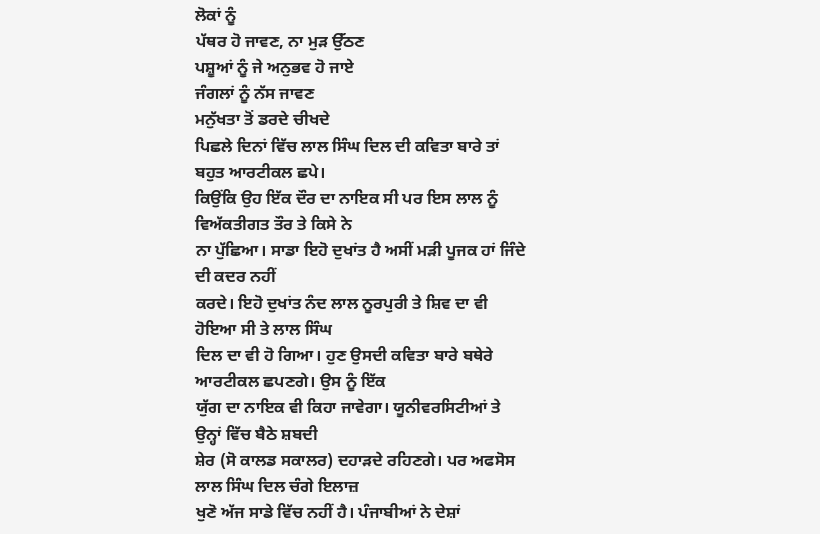ਲੋਕਾਂ ਨੂੰ
ਪੱਥਰ ਹੋ ਜਾਵਣ, ਨਾ ਮੁੜ ਉੱਠਣ
ਪਸ਼ੂਆਂ ਨੂੰ ਜੇ ਅਨੁਭਵ ਹੋ ਜਾਏ
ਜੰਗਲਾਂ ਨੂੰ ਨੱਸ ਜਾਵਣ
ਮਨੁੱਖਤਾ ਤੋਂ ਡਰਦੇ ਚੀਖਦੇ
ਪਿਛਲੇ ਦਿਨਾਂ ਵਿੱਚ ਲਾਲ ਸਿੰਘ ਦਿਲ ਦੀ ਕਵਿਤਾ ਬਾਰੇ ਤਾਂ ਬਹੁਤ ਆਰਟੀਕਲ ਛਪੇ।
ਕਿਉਂਕਿ ਉਹ ਇੱਕ ਦੌਰ ਦਾ ਨਾਇਕ ਸੀ ਪਰ ਇਸ ਲਾਲ ਨੂੰ ਵਿਅੱਕਤੀਗਤ ਤੌਰ ਤੇ ਕਿਸੇ ਨੇ
ਨਾ ਪੁੱਛਿਆ। ਸਾਡਾ ਇਹੋ ਦੁਖਾਂਤ ਹੈ ਅਸੀਂ ਮੜੀ ਪੂਜਕ ਹਾਂ ਜਿੰਦੇ ਦੀ ਕਦਰ ਨਹੀਂ
ਕਰਦੇ। ਇਹੋ ਦੁਖਾਂਤ ਨੰਦ ਲਾਲ ਨੂਰਪੁਰੀ ਤੇ ਸ਼ਿਵ ਦਾ ਵੀ ਹੋਇਆ ਸੀ ਤੇ ਲਾਲ ਸਿੰਘ
ਦਿਲ ਦਾ ਵੀ ਹੋ ਗਿਆ। ਹੁਣ ਉਸਦੀ ਕਵਿਤਾ ਬਾਰੇ ਬਥੇਰੇ ਆਰਟੀਕਲ ਛਪਣਗੇ। ਉਸ ਨੂੰ ਇੱਕ
ਯੁੱਗ ਦਾ ਨਾਇਕ ਵੀ ਕਿਹਾ ਜਾਵੇਗਾ। ਯੂਨੀਵਰਸਿਟੀਆਂ ਤੇ ਉਨ੍ਹਾਂ ਵਿੱਚ ਬੈਠੇ ਸ਼ਬਦੀ
ਸ਼ੇਰ (ਸੋ ਕਾਲਡ ਸਕਾਲਰ) ਦਹਾੜਦੇ ਰਹਿਣਗੇ। ਪਰ ਅਫਸੋਸ ਲਾਲ ਸਿੰਘ ਦਿਲ ਚੰਗੇ ਇਲਾਜ਼
ਖੁਣੋ ਅੱਜ ਸਾਡੇ ਵਿੱਚ ਨਹੀਂ ਹੈ। ਪੰਜਾਬੀਆਂ ਨੇ ਦੇਸ਼ਾਂ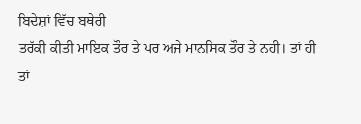ਬਿਦੇਸ਼ਾਂ ਵਿੱਚ ਬਥੇਰੀ
ਤਰੱਕੀ ਕੀਤੀ ਮਾਇਕ ਤੌਰ ਤੇ ਪਰ ਅਜੇ ਮਾਨਸਿਕ ਤੌਰ ਤੇ ਨਹੀ। ਤਾਂ ਹੀ ਤਾਂ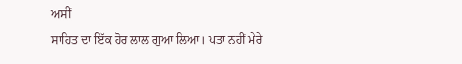ਅਸੀਂ
ਸਾਹਿਤ ਦਾ ਇੱਕ ਹੋਰ ਲਾਲ ਗੁਆ ਲਿਆ। ਪਤਾ ਨਹੀਂ ਮੇਰੇ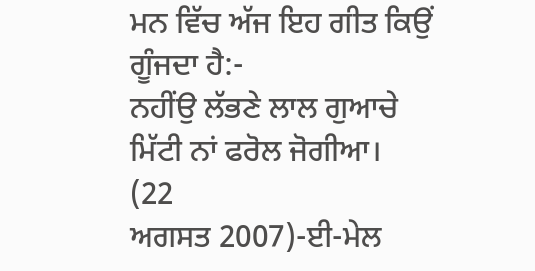ਮਨ ਵਿੱਚ ਅੱਜ ਇਹ ਗੀਤ ਕਿਉਂ
ਗੂੰਜਦਾ ਹੈ:-
ਨਹੀਂਉ ਲੱਭਣੇ ਲਾਲ ਗੁਆਚੇ
ਮਿੱਟੀ ਨਾਂ ਫਰੋਲ ਜੋਗੀਆ।
(22
ਅਗਸਤ 2007)-ਈ-ਮੇਲ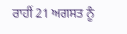ਰਾਹੀਂ 21 ਅਗਸਤ ਨੂੰ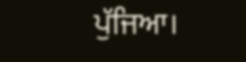ਪੁੱਜਿਆ।